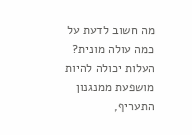מה חשוב לדעת על כמה עולה מונית?
העלות יכולה להיות מושפעת ממנגנון התעריף,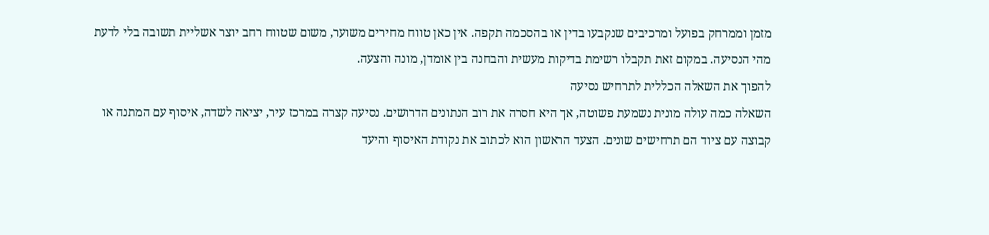מזמן וממרחק בפועל ומרכיבים שנקבעו בדין או בהסכמה תקפה. אין כאן טווח מחירים משוער, משום שטווח רחב יוצר אשליית תשובה בלי לדעת מהי הנסיעה. במקום זאת תקבלו רשימת בדיקות מעשית והבחנה בין אומדן, מונה והצעה.
להפוך את השאלה הכללית לתרחיש נסיעה
השאלה כמה עולה מונית נשמעת פשוטה, אך היא חסרה את רוב הנתונים הדרושים. נסיעה קצרה במרכז עיר, יציאה לשדה, איסוף עם המתנה או קבוצה עם ציוד הם תרחישים שונים. הצעד הראשון הוא לכתוב את נקודת האיסוף והיעד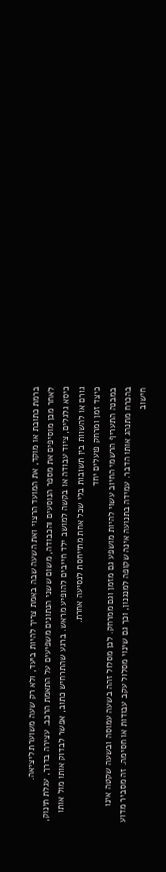ברמת כתובת או מוקד, את המועד הרצוי ואת השעה שבה באמת צריך להיות ביעד, ולא רק שעה משוערת ליציאה.
לאחר מכן מוסיפים את מספר הנוסעים והכבודה, משום ששני הנתונים משפיעים על התאמת הרכב. עצירה בדרך, עגלת תינוק, כיסא גלגלים, ציוד עבודה או בקשה למושב ילד חייבים להופיע מראש. ברגע שהתרחיש כתוב, אפשר לבדוק אותו מול אותו גורם או להשוות בין תשובות בלי שכל אחת מתייחסת לנסיעה אחרת.
כיצד זמן ומרחק פועלים יחד
במבנה התעריף הרשמי החיוב עשוי להיות מושפע גם מזמן וגם ממרחק. לכן מסלול זהה בשעה עמוסה ובשעה שקטה אינו בהכרח מתנהג אותו הדבר. עמידה בתנועה אינה שקופה למנגנון, וכך גם שינוי מסלול עקב עבודות או חסימה. זה מסביר מדוע חישוב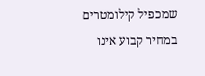שמכפיל קילומטרים במחיר קבוע אינו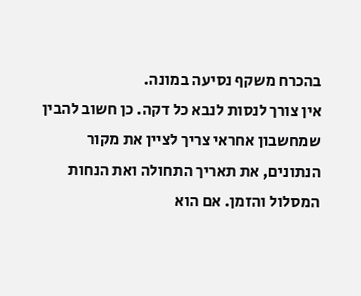בהכרח משקף נסיעה במונה.
אין צורך לנסות לנבא כל דקה. כן חשוב להבין שמחשבון אחראי צריך לציין את מקור הנתונים, את תאריך התחולה ואת הנחות המסלול והזמן. אם הוא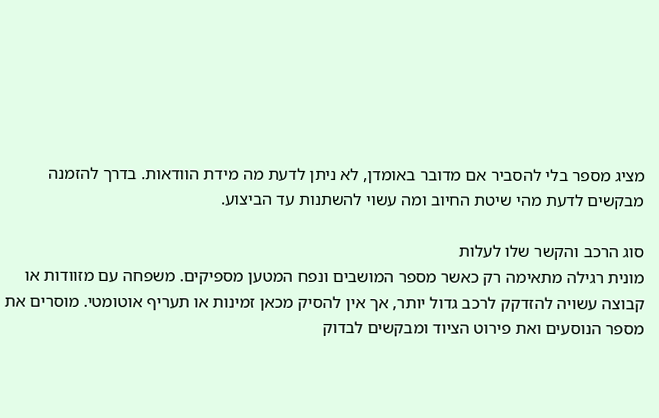מציג מספר בלי להסביר אם מדובר באומדן, לא ניתן לדעת מה מידת הוודאות. בדרך להזמנה מבקשים לדעת מהי שיטת החיוב ומה עשוי להשתנות עד הביצוע.

סוג הרכב והקשר שלו לעלות
מונית רגילה מתאימה רק כאשר מספר המושבים ונפח המטען מספיקים. משפחה עם מזוודות או קבוצה עשויה להזדקק לרכב גדול יותר, אך אין להסיק מכאן זמינות או תעריף אוטומטי. מוסרים את מספר הנוסעים ואת פירוט הציוד ומבקשים לבדוק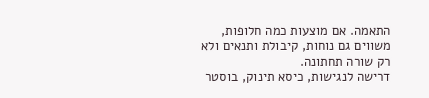התאמה. אם מוצעות כמה חלופות, משווים גם נוחות, קיבולת ותנאים ולא רק שורה תחתונה.
דרישה לנגישות, כיסא תינוק, בוסטר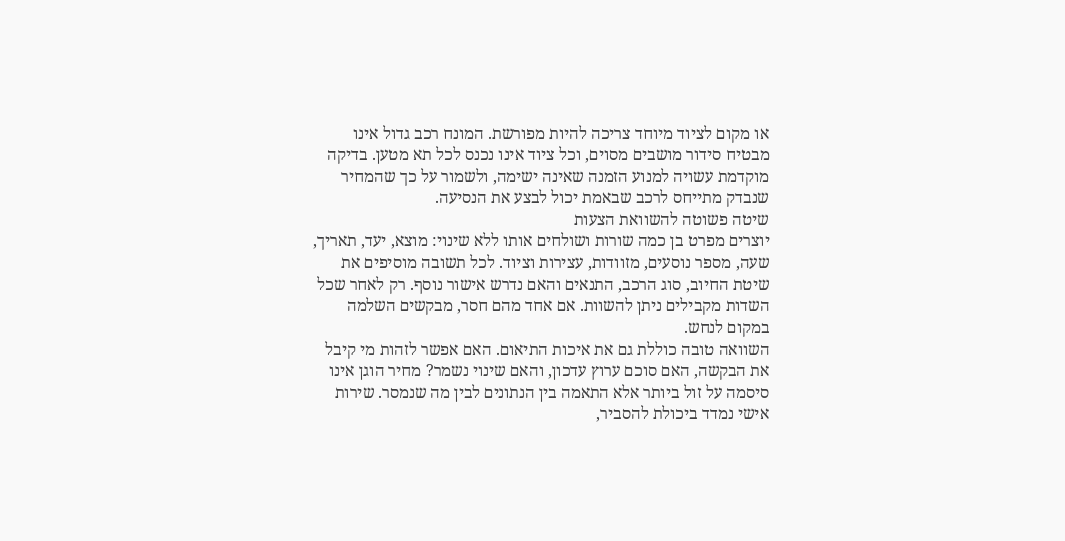או מקום לציוד מיוחד צריכה להיות מפורשת. המונח רכב גדול אינו מבטיח סידור מושבים מסוים, וכל ציוד אינו נכנס לכל תא מטען. בדיקה מוקדמת עשויה למנוע הזמנה שאינה ישימה, ולשמור על כך שהמחיר שנבדק מתייחס לרכב שבאמת יכול לבצע את הנסיעה.
שיטה פשוטה להשוואת הצעות
יוצרים מפרט בן כמה שורות ושולחים אותו ללא שינוי: מוצא, יעד, תאריך, שעה, מספר נוסעים, מזוודות, עצירות וציוד. לכל תשובה מוסיפים את שיטת החיוב, סוג הרכב, התנאים והאם נדרש אישור נוסף. רק לאחר שכל השדות מקבילים ניתן להשוות. אם אחד מהם חסר, מבקשים השלמה במקום לנחש.
השוואה טובה כוללת גם את איכות התיאום. האם אפשר לזהות מי קיבל את הבקשה, האם סוכם ערוץ עדכון, והאם שינוי נשמר? מחיר הוגן אינו סיסמה על זול ביותר אלא התאמה בין הנתונים לבין מה שנמסר. שירות אישי נמדד ביכולת להסביר,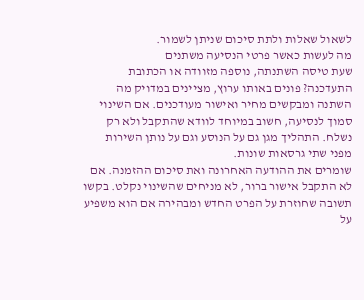לשאול שאלות ולתת סיכום שניתן לשמור.
מה לעשות כאשר פרטי הנסיעה משתנים
שעת טיסה השתנתה, נוספה מזוודה או הכתובת התעדכנה? פונים באותו ערוץ, מציינים במדויק מה השתנה ומבקשים מחיר ואישור מעודכנים. אם השינוי סמוך לנסיעה, חשוב במיוחד לוודא שהתקבל ולא רק נשלח. התהליך מגן גם על הנוסע וגם על נותן השירות מפני שתי גרסאות שונות.
שומרים את ההודעה האחרונה ואת סיכום ההזמנה. אם לא התקבל אישור ברור, לא מניחים שהשינוי נקלט. בקשו תשובה שחוזרת על הפרט החדש ומבהירה אם הוא משפיע על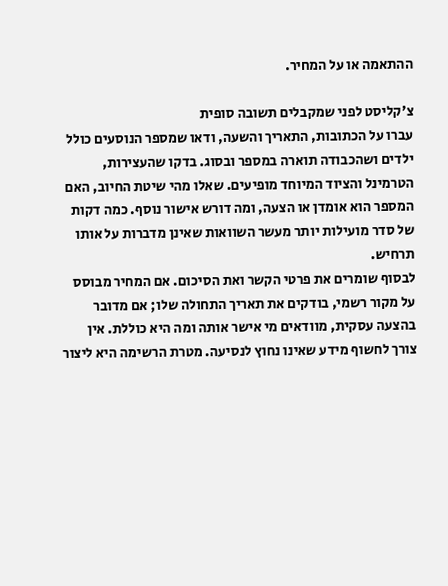ההתאמה או על המחיר.

צ'קליסט לפני שמקבלים תשובה סופית
עברו על הכתובות, התאריך והשעה, ודאו שמספר הנוסעים כולל ילדים ושהכבודה תוארה במספר ובסוג. בדקו שהעצירות, הטרמינל והציוד המיוחד מופיעים. שאלו מהי שיטת החיוב, האם המספר הוא אומדן או הצעה, ומה דורש אישור נוסף. כמה דקות של סדר מועילות יותר מעשר השוואות שאינן מדברות על אותו תרחיש.
לבסוף שומרים את פרטי הקשר ואת הסיכום. אם המחיר מבוסס על מקור רשמי, בודקים את תאריך התחולה שלו; אם מדובר בהצעה עסקית, מוודאים מי אישר אותה ומה היא כוללת. אין צורך לחשוף מידע שאינו נחוץ לנסיעה. מטרת הרשימה היא ליצור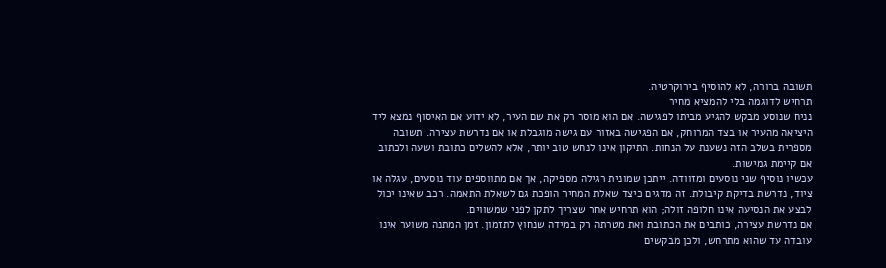תשובה ברורה, לא להוסיף בירוקרטיה.
תרחיש לדוגמה בלי להמציא מחיר
נניח שנוסע מבקש להגיע מביתו לפגישה. אם הוא מוסר רק את שם העיר, לא ידוע אם האיסוף נמצא ליד היציאה מהעיר או בצד המרוחק, אם הפגישה באזור עם גישה מוגבלת או אם נדרשת עצירה. תשובה מספרית בשלב הזה נשענת על הנחות. התיקון אינו לנחש טוב יותר, אלא להשלים כתובת ושעה ולכתוב אם קיימת גמישות.
עכשיו נוסיף שני נוסעים ומזוודה. ייתכן שמונית רגילה מספיקה, אך אם מתווספים עוד נוסעים, עגלה או ציוד, נדרשת בדיקת קיבולת. זה מדגים כיצד שאלת המחיר הופכת גם לשאלת התאמה. רכב שאינו יכול לבצע את הנסיעה אינו חלופה זולה; הוא תרחיש אחר שצריך לתקן לפני שמשווים.
אם נדרשת עצירה, כותבים את הכתובת ואת מטרתה רק במידה שנחוץ לתזמון. זמן המתנה משוער אינו עובדה עד שהוא מתרחש, ולכן מבקשים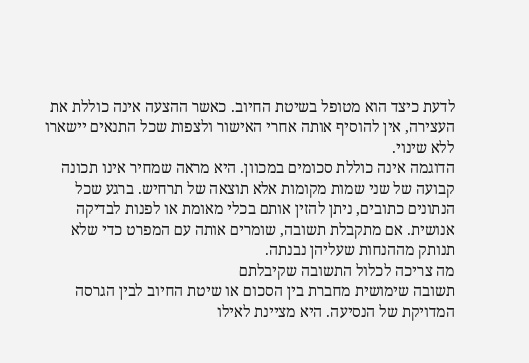לדעת כיצד הוא מטופל בשיטת החיוב. כאשר ההצעה אינה כוללת את העצירה, אין להוסיף אותה אחרי האישור ולצפות שכל התנאים יישארו ללא שינוי.
הדוגמה אינה כוללת סכומים במכוון. היא מראה שמחיר אינו תכונה קבועה של שני שמות מקומות אלא תוצאה של תרחיש. ברגע שכל הנתונים כתובים, ניתן להזין אותם בכלי מאומת או לפנות לבדיקה אנושית. אם מתקבלת תשובה, שומרים אותה עם המפרט כדי שלא תנותק מההנחות שעליהן נבנתה.
מה צריכה לכלול התשובה שקיבלתם
תשובה שימושית מחברת בין הסכום או שיטת החיוב לבין הגרסה המדויקת של הנסיעה. היא מציינת לאילו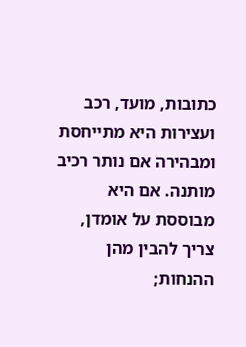כתובות, מועד, רכב ועצירות היא מתייחסת ומבהירה אם נותר רכיב מותנה. אם היא מבוססת על אומדן, צריך להבין מהן ההנחות;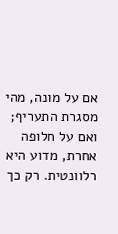אם על מונה, מהי מסגרת התעריף; ואם על חלופה אחרת, מדוע היא רלוונטית. רק כך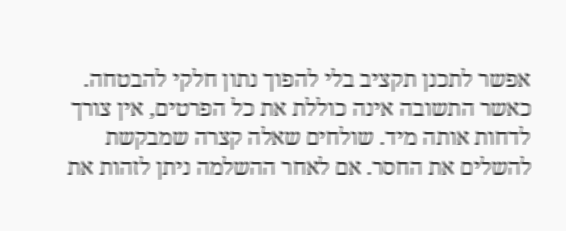אפשר לתכנן תקציב בלי להפוך נתון חלקי להבטחה.
כאשר התשובה אינה כוללת את כל הפרטים, אין צורך לדחות אותה מיד. שולחים שאלה קצרה שמבקשת להשלים את החסר. אם לאחר ההשלמה ניתן לזהות את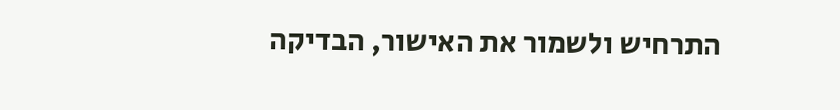התרחיש ולשמור את האישור, הבדיקה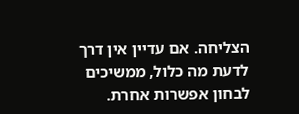הצליחה. אם עדיין אין דרך לדעת מה כלול, ממשיכים לבחון אפשרות אחרת.